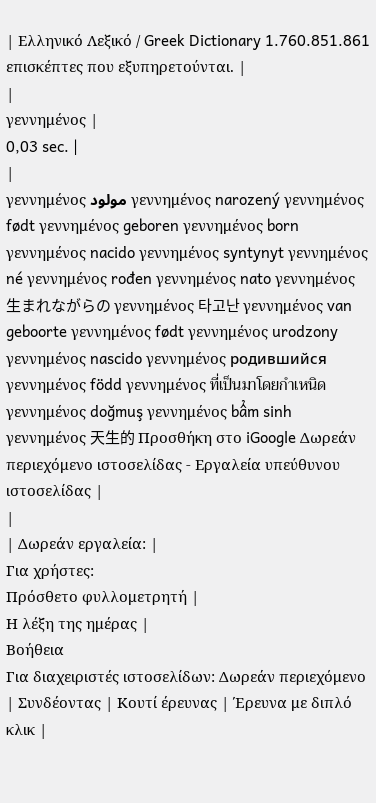| Ελληνικό Λεξικό / Greek Dictionary 1.760.851.861 επισκέπτες που εξυπηρετούνται. |
|
γεννημένος |
0,03 sec. |
|
γεννημένος مولود γεννημένος narozený γεννημένος født γεννημένος geboren γεννημένος born γεννημένος nacido γεννημένος syntynyt γεννημένος né γεννημένος rođen γεννημένος nato γεννημένος 生まれながらの γεννημένος 타고난 γεννημένος van geboorte γεννημένος født γεννημένος urodzony γεννημένος nascido γεννημένος родившийся γεννημένος född γεννημένος ที่เป็นมาโดยกำเหนิด γεννημένος doğmuş γεννημένος bẩm sinh γεννημένος 天生的 Προσθήκη στο iGoogle Δωρεάν περιεχόμενο ιστοσελίδας - Εργαλεία υπεύθυνου ιστοσελίδας |
|
| Δωρεάν εργαλεία: |
Για χρήστες:
Πρόσθετο φυλλομετρητή |
Η λέξη της ημέρας |
Βοήθεια
Για διαχειριστές ιστοσελίδων: Δωρεάν περιεχόμενο | Συνδέοντας | Κουτί έρευνας | Έρευνα με διπλό κλικ |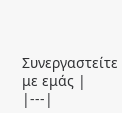Συνεργαστείτε με εμάς |
|---|